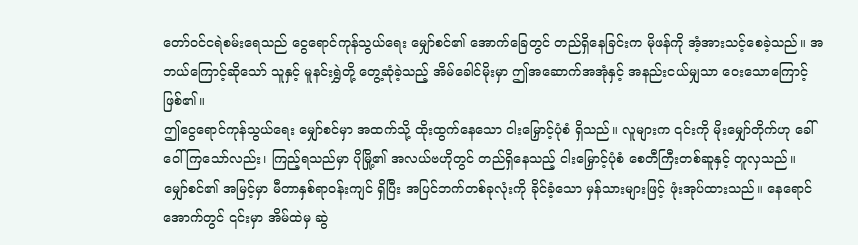တော်ဝင်ငရဲစမ်းရေသည် ငွေရောင်ကုန်သွယ်ရေး မျှော်စင်၏ အောက်ခြေတွင် တည်ရှိနေခြင်းက မိုဖန်ကို အံ့အားသင့်စေခဲ့သည်။ အဘယ်ကြောင့်ဆိုသော် သူနှင့် မူနင်းရွှဲတို့ တွေ့ဆုံခဲ့သည့် အိမ်ခေါင်မိုးမှာ ဤအဆောက်အအုံနှင့် အနည်းငယ်မျှသာ ဝေးသောကြောင့် ဖြစ်၏။
ဤငွေရောင်ကုန်သွယ်ရေး မျှော်စင်မှာ အထက်သို့ ထိုးထွက်နေသော ငါးမြှောင့်ပုံစံ ရှိသည်။ လူများက ၎င်းကို မိုးမျှော်တိုက်ဟု ခေါ်ဝေါ်ကြသော်လည်း၊ ကြည့်ရသည်မှာ ပိုမြို့၏ အလယ်ဗဟိုတွင် တည်ရှိနေသည့် ငါးမြှောင့်ပုံစံ စေတီကြီးတစ်ဆူနှင့် တူလှသည်။
မျှော်စင်၏ အမြင့်မှာ မီတာနှစ်ရာဝန်းကျင် ရှိပြီး အပြင်ဘက်တစ်ခုလုံးကို ခိုင်ခံ့သော မှန်သားများဖြင့် ဖုံးအုပ်ထားသည်။ နေရောင်အောက်တွင် ၎င်းမှာ အိမ်ထဲမှ ဆွဲ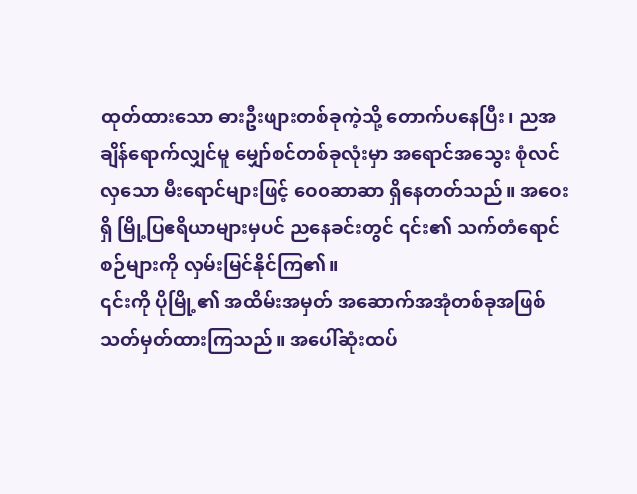ထုတ်ထားသော ဓားဦးဖျားတစ်ခုကဲ့သို့ တောက်ပနေပြီး၊ ညအချိန်ရောက်လျှင်မူ မျှော်စင်တစ်ခုလုံးမှာ အရောင်အသွေး စုံလင်လှသော မီးရောင်များဖြင့် ဝေ၀ဆာဆာ ရှိနေတတ်သည်။ အဝေးရှိ မြို့ပြဧရိယာများမှပင် ညနေခင်းတွင် ၎င်း၏ သက်တံရောင်စဉ်များကို လှမ်းမြင်နိုင်ကြ၏။
၎င်းကို ပိုမြို့၏ အထိမ်းအမှတ် အဆောက်အအုံတစ်ခုအဖြစ် သတ်မှတ်ထားကြသည်။ အပေါ်ဆုံးထပ်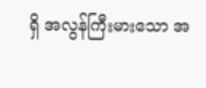ရှိ အလွန်ကြီးမားသော အ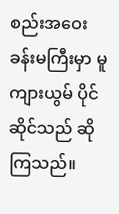စည်းအဝေးခန်းမကြီးမှာ မူကျားယွမ် ပိုင်ဆိုင်သည် ဆိုကြသည်။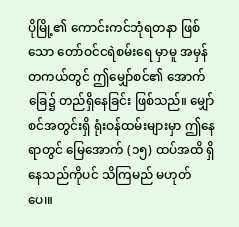ပိုမြို့၏ ကောင်းကင်ဘုံရတနာ ဖြစ်သော တော်ဝင်ငရဲစမ်းရေ မှာမူ အမှန်တကယ်တွင် ဤမျှော်စင်၏ အောက်ခြေ၌ တည်ရှိနေခြင်း ဖြစ်သည်။ မျှော်စင်အတွင်းရှိ ရုံးဝန်ထမ်းများမှာ ဤနေရာတွင် မြေအောက် (၁၅) ထပ်အထိ ရှိနေသည်ကိုပင် သိကြမည် မဟုတ်ပေ၊။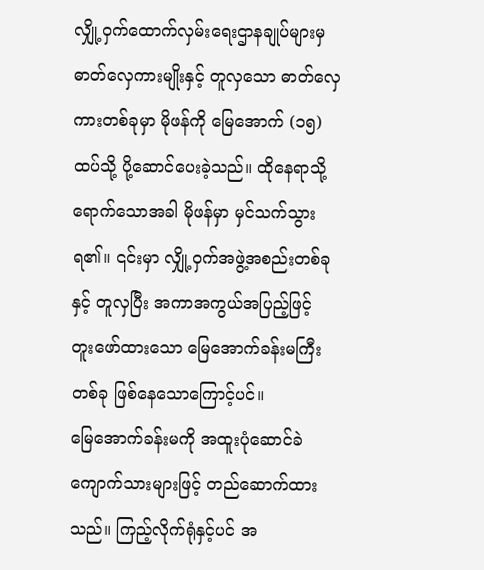လျှို့ဝှက်ထောက်လှမ်းရေးဌာနချုပ်များမှ ဓာတ်လှေကားမျိုးနှင့် တူလှသော ဓာတ်လှေကားတစ်ခုမှာ မိုဖန်ကို မြေအောက် (၁၅) ထပ်သို့ ပို့ဆောင်ပေးခဲ့သည်။ ထိုနေရာသို့ ရောက်သောအခါ မိုဖန်မှာ မှင်သက်သွားရ၏။ ၎င်းမှာ လျှို့ဝှက်အဖွဲ့အစည်းတစ်ခုနှင့် တူလှပြီး အကာအကွယ်အပြည့်ဖြင့် တူးဖော်ထားသော မြေအောက်ခန်းမကြီးတစ်ခု ဖြစ်နေသောကြောင့်ပင်။
မြေအောက်ခန်းမကို အထူးပုံဆောင်ခဲ ကျောက်သားများဖြင့် တည်ဆောက်ထားသည်။ ကြည့်လိုက်ရုံနှင့်ပင် အ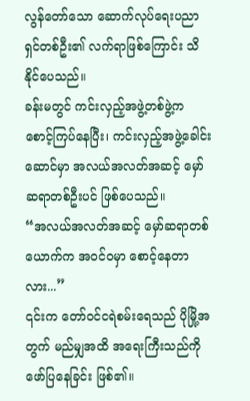လွန်တော်သော ဆောက်လုပ်ရေးပညာရှင်တစ်ဦး၏ လက်ရာဖြစ်ကြောင်း သိနိုင်ပေသည်။
ခန်းမတွင် ကင်းလှည့်အဖွဲ့တစ်ဖွဲ့က စောင့်ကြပ်နေပြီး၊ ကင်းလှည့်အဖွဲ့ခေါင်းဆောင်မှာ အလယ်အလတ်အဆင့် မှော်ဆရာတစ်ဦးပင် ဖြစ်ပေသည်။
“အလယ်အလတ်အဆင့် မှော်ဆရာတစ်ယောက်က အဝင်ဝမှာ စောင့်နေတာလား...”
၎င်းက တော်ဝင်ငရဲစမ်းရေသည် ပိုမြို့အတွက် မည်မျှအထိ အရေးကြီးသည်ကို ဖော်ပြနေခြင်း ဖြစ်၏။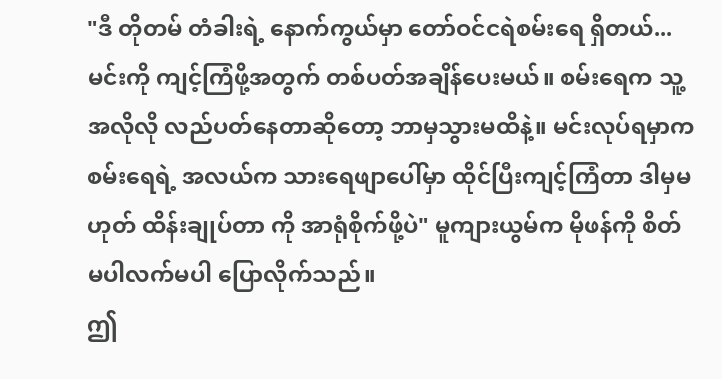"ဒီ တိုတမ် တံခါးရဲ့ နောက်ကွယ်မှာ တော်ဝင်ငရဲစမ်းရေ ရှိတယ်...မင်းကို ကျင့်ကြံဖို့အတွက် တစ်ပတ်အချိန်ပေးမယ်။ စမ်းရေက သူ့အလိုလို လည်ပတ်နေတာဆိုတော့ ဘာမှသွားမထိနဲ့။ မင်းလုပ်ရမှာက စမ်းရေရဲ့ အလယ်က သားရေဖျာပေါ်မှာ ထိုင်ပြီးကျင့်ကြံတာ ဒါမှမဟုတ် ထိန်းချုပ်တာ ကို အာရုံစိုက်ဖို့ပဲ" မူကျားယွမ်က မိုဖန်ကို စိတ်မပါလက်မပါ ပြောလိုက်သည်။
ဤ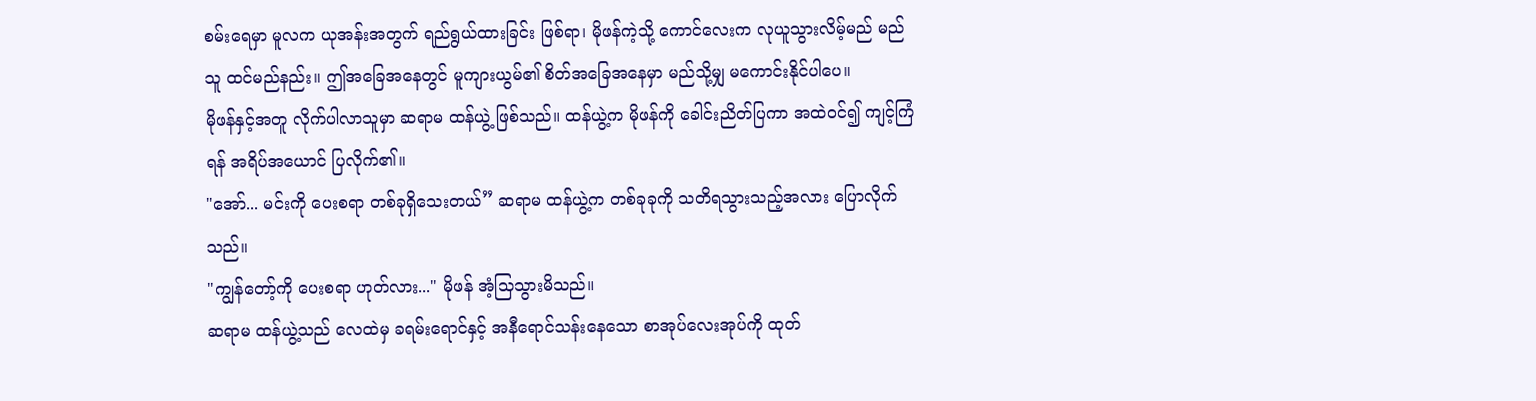စမ်းရေမှာ မူလက ယုအန်းအတွက် ရည်ရွယ်ထားခြင်း ဖြစ်ရာ၊ မိုဖန်ကဲ့သို့ ကောင်လေးက လုယူသွားလိမ့်မည် မည်သူ ထင်မည်နည်း။ ဤအခြေအနေတွင် မူကျားယွမ်၏ စိတ်အခြေအနေမှာ မည်သို့မျှ မကောင်းနိုင်ပါပေ။
မိုဖန်နှင့်အတူ လိုက်ပါလာသူမှာ ဆရာမ ထန်ယွဲ့ ဖြစ်သည်။ ထန်ယွဲ့က မိုဖန်ကို ခေါင်းညိတ်ပြကာ အထဲဝင်၍ ကျင့်ကြံရန် အရိပ်အယောင် ပြလိုက်၏။
"အော်... မင်းကို ပေးစရာ တစ်ခုရှိသေးတယ်” ဆရာမ ထန်ယွဲ့က တစ်ခုခုကို သတိရသွားသည့်အလား ပြောလိုက်သည်။
"ကျွန်တော့်ကို ပေးစရာ ဟုတ်လား..." မိုဖန် အံ့သြသွားမိသည်။
ဆရာမ ထန်ယွဲ့သည် လေထဲမှ ခရမ်းရောင်နှင့် အနီရောင်သန်းနေသော စာအုပ်လေးအုပ်ကို ထုတ်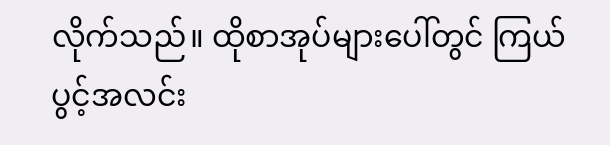လိုက်သည်။ ထိုစာအုပ်များပေါ်တွင် ကြယ်ပွင့်အလင်း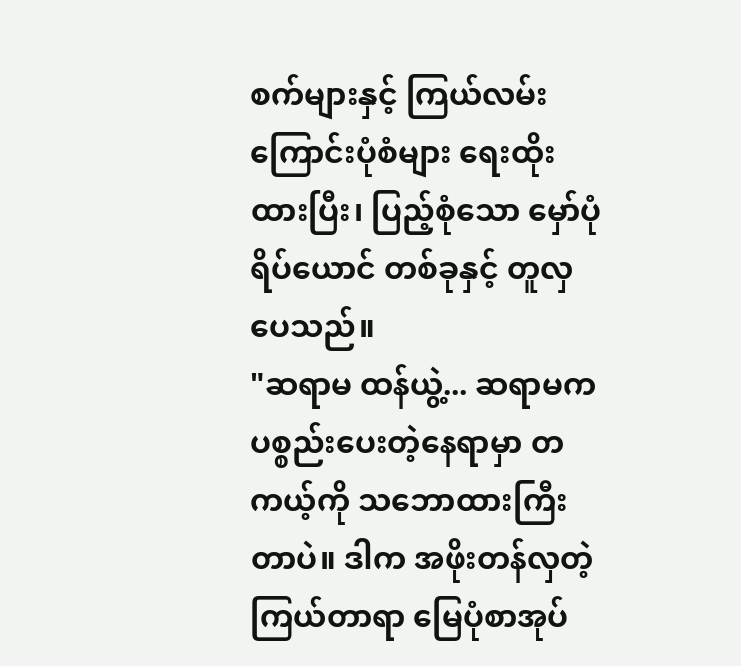စက်များနှင့် ကြယ်လမ်းကြောင်းပုံစံများ ရေးထိုးထားပြီး၊ ပြည့်စုံသော မှော်ပုံရိပ်ယောင် တစ်ခုနှင့် တူလှပေသည်။
"ဆရာမ ထန်ယွဲ့... ဆရာမက ပစ္စည်းပေးတဲ့နေရာမှာ တကယ့်ကို သဘောထားကြီးတာပဲ။ ဒါက အဖိုးတန်လှတဲ့ ကြယ်တာရာ မြေပုံစာအုပ်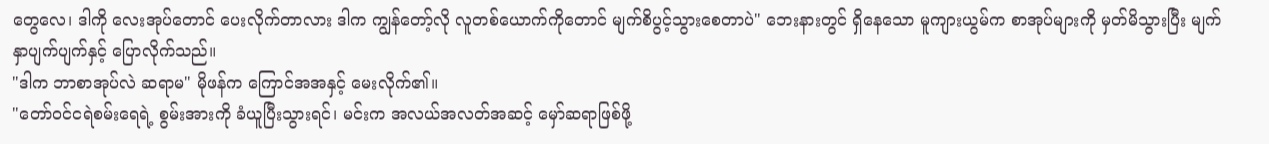တွေလေ၊ ဒါကို လေးအုပ်တောင် ပေးလိုက်တာလား ဒါက ကျွန်တော့်လို လူတစ်ယောက်ကိုတောင် မျက်စိပွင့်သွားစေတာပဲ" ဘေးနားတွင် ရှိနေသော မူကျားယွမ်က စာအုပ်များကို မှတ်မိသွားပြီး မျက်နှာပျက်ပျက်နှင့် ပြောလိုက်သည်။
"ဒါက ဘာစာအုပ်လဲ ဆရာမ" မိုဖန်က ကြောင်အအနှင့် မေးလိုက်၏။
"တော်ဝင်ငရဲစမ်းရေရဲ့ စွမ်းအားကို ခံယူပြီးသွားရင်၊ မင်းက အလယ်အလတ်အဆင့် မှော်ဆရာဖြစ်ဖို့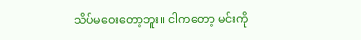သိပ်မဝေးတော့ဘူး။ ငါကတော့ မင်းကို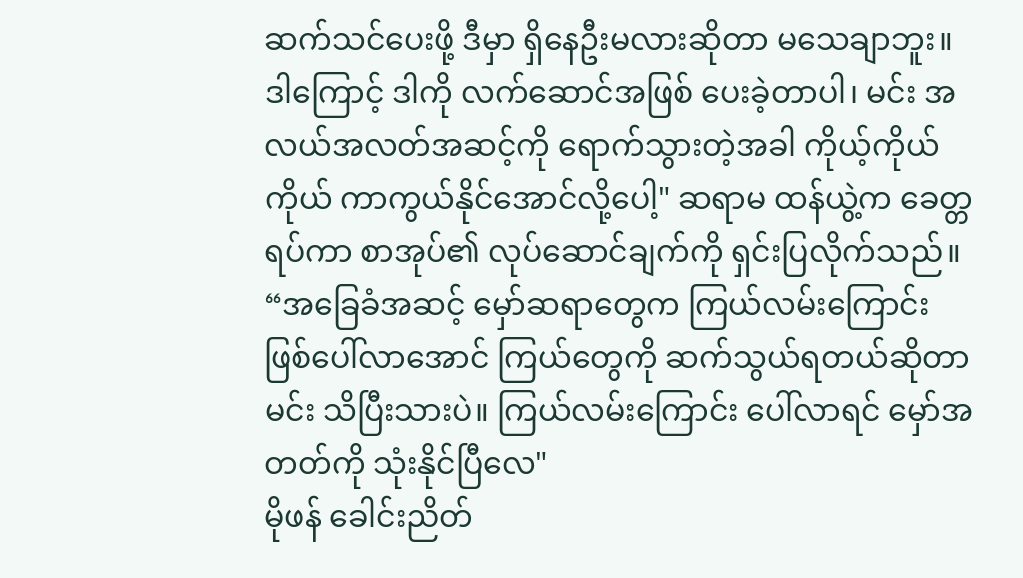ဆက်သင်ပေးဖို့ ဒီမှာ ရှိနေဦးမလားဆိုတာ မသေချာဘူး။ ဒါကြောင့် ဒါကို လက်ဆောင်အဖြစ် ပေးခဲ့တာပါ၊ မင်း အလယ်အလတ်အဆင့်ကို ရောက်သွားတဲ့အခါ ကိုယ့်ကိုယ်ကိုယ် ကာကွယ်နိုင်အောင်လို့ပေါ့" ဆရာမ ထန်ယွဲ့က ခေတ္တရပ်ကာ စာအုပ်၏ လုပ်ဆောင်ချက်ကို ရှင်းပြလိုက်သည်။
“အခြေခံအဆင့် မှော်ဆရာတွေက ကြယ်လမ်းကြောင်း ဖြစ်ပေါ်လာအောင် ကြယ်တွေကို ဆက်သွယ်ရတယ်ဆိုတာ မင်း သိပြီးသားပဲ။ ကြယ်လမ်းကြောင်း ပေါ်လာရင် မှော်အတတ်ကို သုံးနိုင်ပြီလေ"
မိုဖန် ခေါင်းညိတ်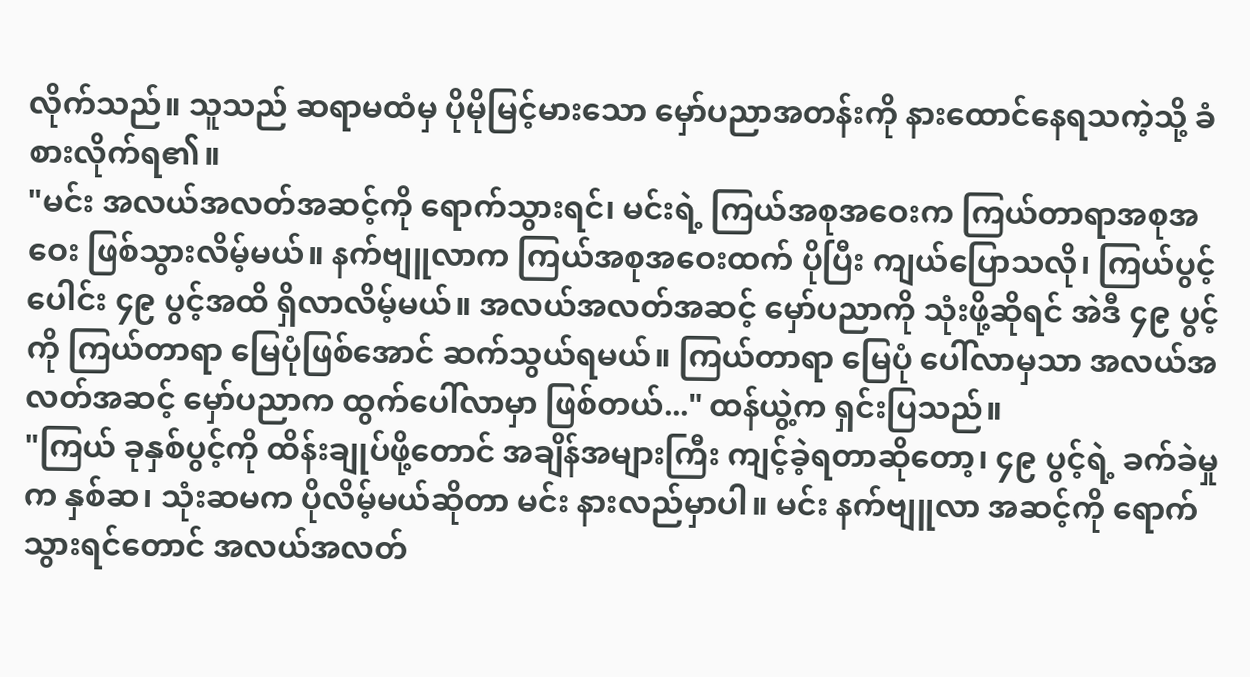လိုက်သည်။ သူသည် ဆရာမထံမှ ပိုမိုမြင့်မားသော မှော်ပညာအတန်းကို နားထောင်နေရသကဲ့သို့ ခံစားလိုက်ရ၏။
"မင်း အလယ်အလတ်အဆင့်ကို ရောက်သွားရင်၊ မင်းရဲ့ ကြယ်အစုအဝေးက ကြယ်တာရာအစုအဝေး ဖြစ်သွားလိမ့်မယ်။ နက်ဗျူလာက ကြယ်အစုအဝေးထက် ပိုပြီး ကျယ်ပြောသလို၊ ကြယ်ပွင့်ပေါင်း ၄၉ ပွင့်အထိ ရှိလာလိမ့်မယ်။ အလယ်အလတ်အဆင့် မှော်ပညာကို သုံးဖို့ဆိုရင် အဲဒီ ၄၉ ပွင့်ကို ကြယ်တာရာ မြေပုံဖြစ်အောင် ဆက်သွယ်ရမယ်။ ကြယ်တာရာ မြေပုံ ပေါ်လာမှသာ အလယ်အလတ်အဆင့် မှော်ပညာက ထွက်ပေါ်လာမှာ ဖြစ်တယ်..." ထန်ယွဲ့က ရှင်းပြသည်။
"ကြယ် ခုနှစ်ပွင့်ကို ထိန်းချုပ်ဖို့တောင် အချိန်အများကြီး ကျင့်ခဲ့ရတာဆိုတော့၊ ၄၉ ပွင့်ရဲ့ ခက်ခဲမှုက နှစ်ဆ၊ သုံးဆမက ပိုလိမ့်မယ်ဆိုတာ မင်း နားလည်မှာပါ။ မင်း နက်ဗျူလာ အဆင့်ကို ရောက်သွားရင်တောင် အလယ်အလတ်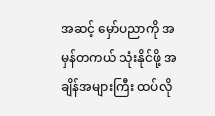အဆင့် မှော်ပညာကို အမှန်တကယ် သုံးနိုင်ဖို့ အချိန်အများကြီး ထပ်လို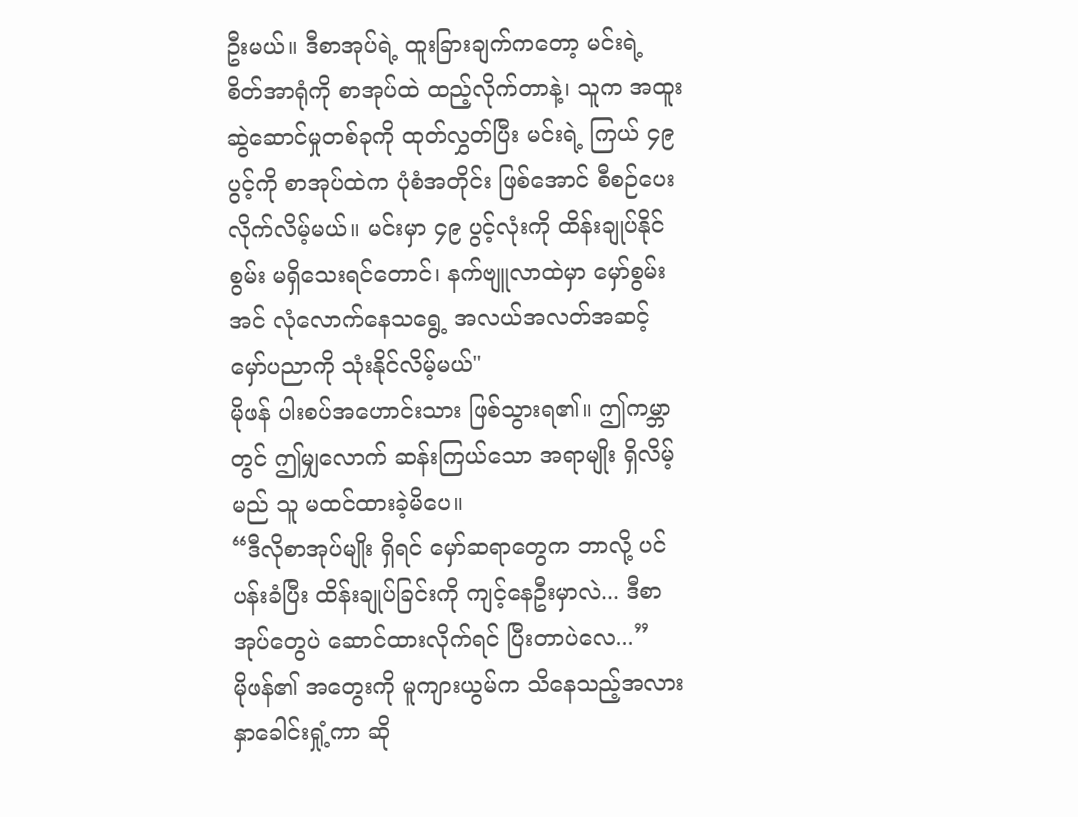ဦးမယ်။ ဒီစာအုပ်ရဲ့ ထူးခြားချက်ကတော့ မင်းရဲ့ စိတ်အာရုံကို စာအုပ်ထဲ ထည့်လိုက်တာနဲ့၊ သူက အထူးဆွဲဆောင်မှုတစ်ခုကို ထုတ်လွှတ်ပြီး မင်းရဲ့ ကြယ် ၄၉ ပွင့်ကို စာအုပ်ထဲက ပုံစံအတိုင်း ဖြစ်အောင် စီစဉ်ပေးလိုက်လိမ့်မယ်။ မင်းမှာ ၄၉ ပွင့်လုံးကို ထိန်းချုပ်နိုင်စွမ်း မရှိသေးရင်တောင်၊ နက်ဗျူလာထဲမှာ မှော်စွမ်းအင် လုံလောက်နေသရွေ့ အလယ်အလတ်အဆင့် မှော်ပညာကို သုံးနိုင်လိမ့်မယ်"
မိုဖန် ပါးစပ်အဟောင်းသား ဖြစ်သွားရ၏။ ဤကမ္ဘာတွင် ဤမျှလောက် ဆန်းကြယ်သော အရာမျိုး ရှိလိမ့်မည် သူ မထင်ထားခဲ့မိပေ။
“ဒီလိုစာအုပ်မျိုး ရှိရင် မှော်ဆရာတွေက ဘာလို့ ပင်ပန်းခံပြီး ထိန်းချုပ်ခြင်းကို ကျင့်နေဦးမှာလဲ... ဒီစာအုပ်တွေပဲ ဆောင်ထားလိုက်ရင် ပြီးတာပဲလေ...”
မိုဖန်၏ အတွေးကို မူကျားယွမ်က သိနေသည့်အလား နှာခေါင်းရှုံ့ကာ ဆို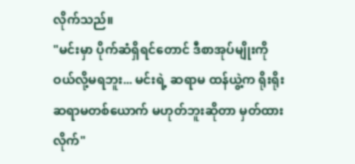လိုက်သည်။
"မင်းမှာ ပိုက်ဆံရှိရင်တောင် ဒီစာအုပ်မျိုးကို ဝယ်လို့မရဘူး... မင်းရဲ့ ဆရာမ ထန်ယွဲ့က ရိုးရိုးဆရာမတစ်ယောက် မဟုတ်ဘူးဆိုတာ မှတ်ထားလိုက်"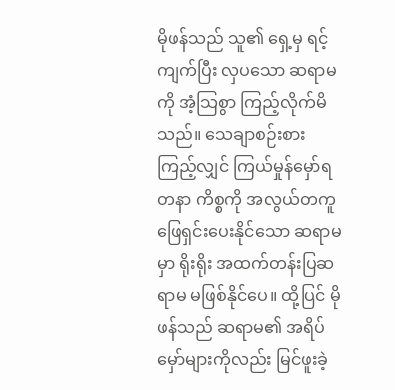မိုဖန်သည် သူ၏ ရှေ့မှ ရင့်ကျက်ပြီး လှပသော ဆရာမကို အံ့သြစွာ ကြည့်လိုက်မိသည်။ သေချာစဉ်းစားကြည့်လျှင် ကြယ်မှုန်မှော်ရတနာ ကိစ္စကို အလွယ်တကူ ဖြေရှင်းပေးနိုင်သော ဆရာမမှာ ရိုးရိုး အထက်တန်းပြဆရာမ မဖြစ်နိုင်ပေ။ ထို့ပြင် မိုဖန်သည် ဆရာမ၏ အရိပ်မှော်များကိုလည်း မြင်ဖူးခဲ့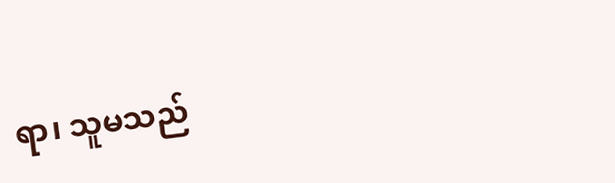ရာ၊ သူမသည်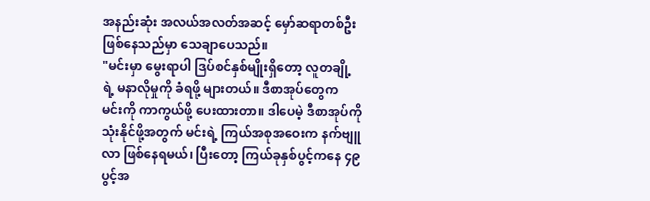အနည်းဆုံး အလယ်အလတ်အဆင့် မှော်ဆရာတစ်ဦး ဖြစ်နေသည်မှာ သေချာပေသည်။
"မင်းမှာ မွေးရာပါ ဒြပ်စင်နှစ်မျိုးရှိတော့ လူတချို့ရဲ့ မနာလိုမှုကို ခံရဖို့ များတယ်။ ဒီစာအုပ်တွေက မင်းကို ကာကွယ်ဖို့ ပေးထားတာ။ ဒါပေမဲ့ ဒီစာအုပ်ကို သုံးနိုင်ဖို့အတွက် မင်းရဲ့ ကြယ်အစုအဝေးက နက်ဗျူလာ ဖြစ်နေရမယ်၊ ပြီးတော့ ကြယ်ခုနှစ်ပွင့်ကနေ ၄၉ ပွင့်အ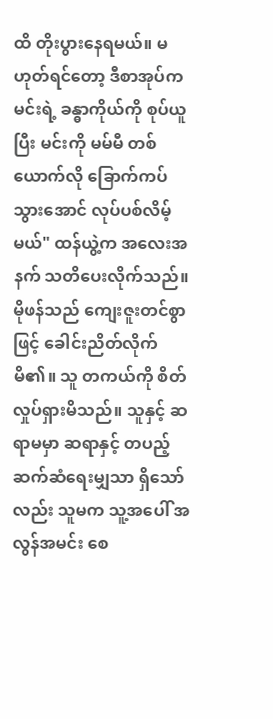ထိ တိုးပွားနေရမယ်။ မဟုတ်ရင်တော့ ဒီစာအုပ်က မင်းရဲ့ ခန္ဓာကိုယ်ကို စုပ်ယူပြီး မင်းကို မမ်မီ တစ်ယောက်လို ခြောက်ကပ်သွားအောင် လုပ်ပစ်လိမ့်မယ်" ထန်ယွဲ့က အလေးအနက် သတိပေးလိုက်သည်။
မိုဖန်သည် ကျေးဇူးတင်စွာဖြင့် ခေါင်းညိတ်လိုက်မိ၏။ သူ တကယ်ကို စိတ်လှုပ်ရှားမိသည်။ သူနှင့် ဆရာမမှာ ဆရာနှင့် တပည့် ဆက်ဆံရေးမျှသာ ရှိသော်လည်း သူမက သူ့အပေါ် အလွန်အမင်း စေ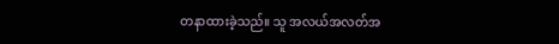တနာထားခဲ့သည်။ သူ အလယ်အလတ်အ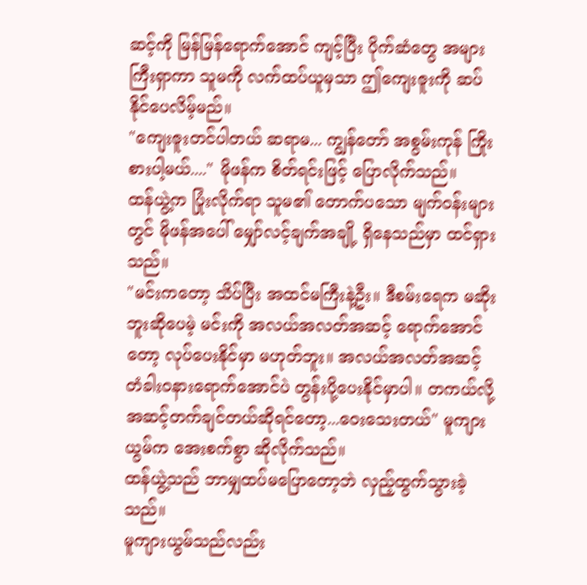ဆင့်ကို မြန်မြန်ရောက်အောင် ကျင့်ပြီး ပိုက်ဆံတွေ အများကြီးရှာကာ သူမကို လက်ထပ်ယူမှသာ ဤကျေးဇူးကို ဆပ်နိုင်ပေလိမ့်မည်။
"ကျေးဇူးတင်ပါတယ် ဆရာမ... ကျွန်တော် အစွမ်းကုန် ကြိုးစားပါ့မယ်...." မိုဖန်က စိတ်ရင်းဖြင့် ပြောလိုက်သည်။
ထန်ယွဲ့က ပြုံးလိုက်ရာ သူမ၏ တောက်ပသော မျက်ဝန်းများတွင် မိုဖန်အပေါ် မျှော်လင့်ချက်အချို့ ရှိနေသည်မှာ ထင်ရှားသည်။
"မင်းကတော့ သိပ်ပြီး အထင်မကြီးနဲ့ဦး။ ဒီစမ်းရေက မဆိုးဘူးဆိုပေမဲ့ မင်းကို အလယ်အလတ်အဆင့် ရောက်အောင်တော့ လုပ်ပေးနိုင်မှာ မဟုတ်ဘူး။ အလယ်အလတ်အဆင့် တံခါးဝနားရောက်အောင်ပဲ တွန်းပို့ပေးနိုင်မှာပါ။ တကယ်လို့ အဆင့်တက်ချင်တယ်ဆိုရင်တော့...ဝေးသေးတယ်" မူကျားယွမ်က အေးစက်စွာ ဆိုလိုက်သည်။
ထန်ယွဲ့သည် ဘာမျှထပ်မပြောတော့ဘဲ လှည့်ထွက်သွားခဲ့သည်။
မူကျားယွမ်သည်လည်း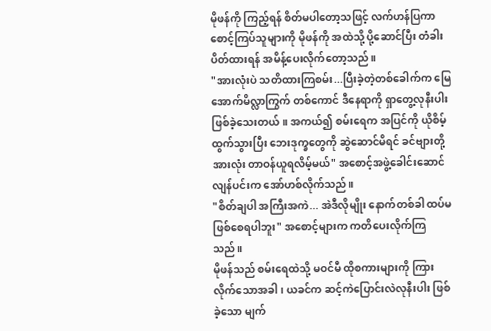မိုဖန်ကို ကြည့်ရန် စိတ်မပါတော့သဖြင့် လက်ဟန်ပြကာ စောင့်ကြပ်သူများကို မိုဖန်ကို အထဲသို့ ပို့ဆောင်ပြီး တံခါးပိတ်ထားရန် အမိန့်ပေးလိုက်တော့သည်။
"အားလုံးပဲ သတိထားကြစမ်း...ပြီးခဲ့တဲ့တစ်ခေါက်က မြေအောက်မိလ္လာကြွက် တစ်ကောင် ဒီနေရာကို ရှာတွေ့လုနီးပါး ဖြစ်ခဲ့သေးတယ်။ အကယ်၍ စမ်းရေက အပြင်ကို ယိုစိမ့်ထွက်သွားပြီး ဘေးဒုက္ခတွေကို ဆွဲဆောင်မိရင် ခင်ဗျားတို့ အားလုံး တာဝန်ယူရလိမ့်မယ်" အစောင့်အဖွဲ့ခေါင်းဆောင် လျန်ပင်းက အော်ဟစ်လိုက်သည်။
"စိတ်ချပါ အကြီးအကဲ... အဲဒီလိုမျိုး နောက်တစ်ခါ ထပ်မဖြစ်စေရပါဘူး" အစောင့်များက ကတိပေးလိုက်ကြသည်။
မိုဖန်သည် စမ်းရေထဲသို့ မဝင်မီ ထိုစကားများကို ကြားလိုက်သောအခါ၊ ယခင်က ဆင့်ကဲပြောင်းလဲလုနီးပါး ဖြစ်ခဲ့သော မျက်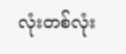လုံးတစ်လုံး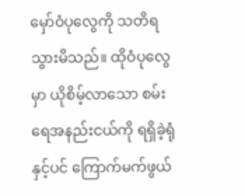မှော်ဝံပုလွေကို သတိရသွားမိသည်။ ထိုဝံပုလွေမှာ ယိုစိမ့်လာသော စမ်းရေအနည်းငယ်ကို ရရှိခဲ့ရုံနှင့်ပင် ကြောက်မက်ဖွယ်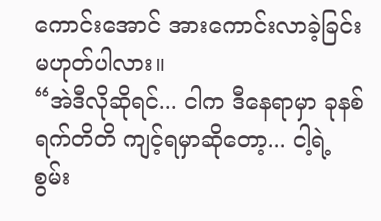ကောင်းအောင် အားကောင်းလာခဲ့ခြင်း မဟုတ်ပါလား။
“အဲဒီလိုဆိုရင်... ငါက ဒီနေရာမှာ ခုနစ်ရက်တိတိ ကျင့်ရမှာဆိုတော့... ငါ့ရဲ့ စွမ်း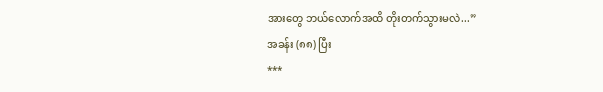အားတွေ ဘယ်လောက်အထိ တိုးတက်သွားမလဲ...”
အခန်း (၈၈) ပြီး
***